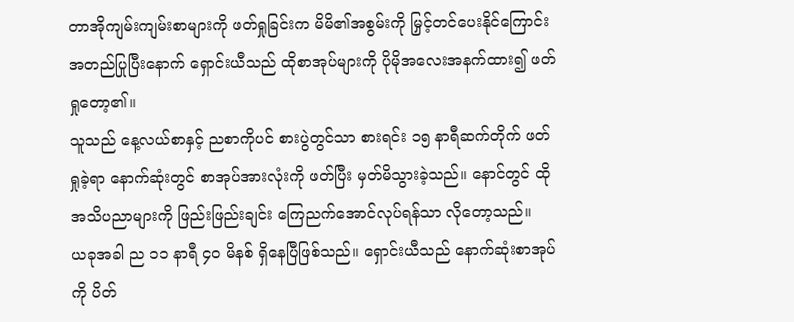တာအိုကျမ်းကျမ်းစာများကို ဖတ်ရှုခြင်းက မိမိ၏အစွမ်းကို မြှင့်တင်ပေးနိုင်ကြောင်း အတည်ပြုပြီးနောက် ရှောင်းယီသည် ထိုစာအုပ်များကို ပိုမိုအလေးအနက်ထား၍ ဖတ်ရှုတော့၏။
သူသည် နေ့လယ်စာနှင့် ညစာကိုပင် စားပွဲတွင်သာ စားရင်း ၁၅ နာရီဆက်တိုက် ဖတ်ရှုခဲ့ရာ နောက်ဆုံးတွင် စာအုပ်အားလုံးကို ဖတ်ပြီး မှတ်မိသွားခဲ့သည်။ နောင်တွင် ထိုအသိပညာများကို ဖြည်းဖြည်းချင်း ကြေညက်အောင်လုပ်ရန်သာ လိုတော့သည်။
ယခုအခါ ည ၁၁ နာရီ ၄၀ မိနစ် ရှိနေပြီဖြစ်သည်။ ရှောင်းယီသည် နောက်ဆုံးစာအုပ်ကို ပိတ်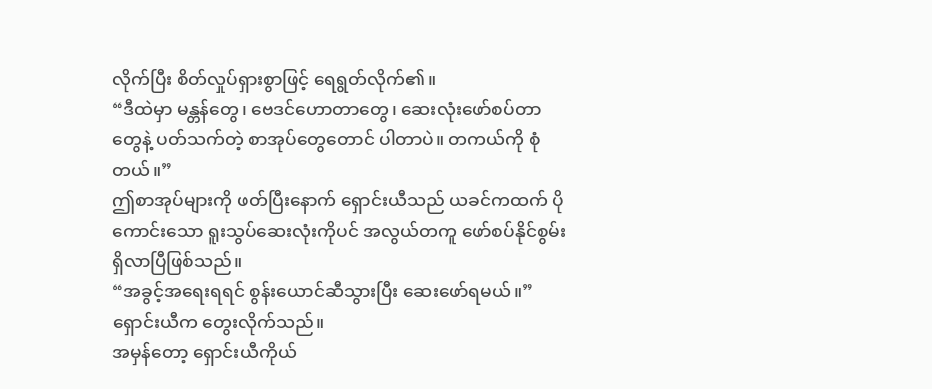လိုက်ပြီး စိတ်လှုပ်ရှားစွာဖြင့် ရေရွတ်လိုက်၏။
“ဒီထဲမှာ မန္တန်တွေ၊ ဗေဒင်ဟောတာတွေ၊ ဆေးလုံးဖော်စပ်တာတွေနဲ့ ပတ်သက်တဲ့ စာအုပ်တွေတောင် ပါတာပဲ။ တကယ်ကို စုံတယ်။”
ဤစာအုပ်များကို ဖတ်ပြီးနောက် ရှောင်းယီသည် ယခင်ကထက် ပိုကောင်းသော ရူးသွပ်ဆေးလုံးကိုပင် အလွယ်တကူ ဖော်စပ်နိုင်စွမ်း ရှိလာပြီဖြစ်သည်။
“အခွင့်အရေးရရင် စွန်းယောင်ဆီသွားပြီး ဆေးဖော်ရမယ်။”
ရှောင်းယီက တွေးလိုက်သည်။
အမှန်တော့ ရှောင်းယီကိုယ်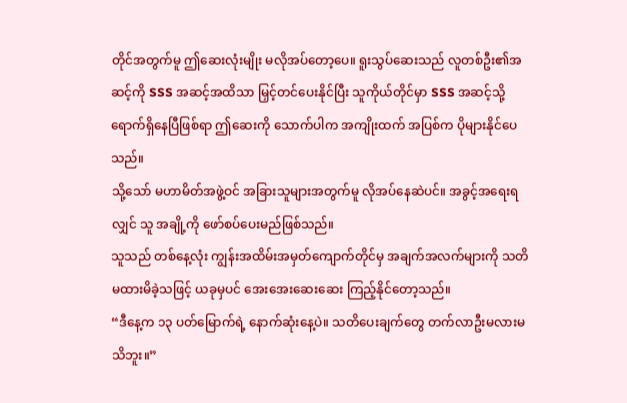တိုင်အတွက်မူ ဤဆေးလုံးမျိုး မလိုအပ်တော့ပေ။ ရူးသွပ်ဆေးသည် လူတစ်ဦး၏အဆင့်ကို SSS အဆင့်အထိသာ မြှင့်တင်ပေးနိုင်ပြီး သူကိုယ်တိုင်မှာ SSS အဆင့်သို့ ရောက်ရှိနေပြီဖြစ်ရာ ဤဆေးကို သောက်ပါက အကျိုးထက် အပြစ်က ပိုများနိုင်ပေသည်။
သို့သော် မဟာမိတ်အဖွဲ့ဝင် အခြားသူများအတွက်မူ လိုအပ်နေဆဲပင်။ အခွင့်အရေးရလျှင် သူ အချို့ကို ဖော်စပ်ပေးမည်ဖြစ်သည်။
သူသည် တစ်နေ့လုံး ကျွန်းအထိမ်းအမှတ်ကျောက်တိုင်မှ အချက်အလက်များကို သတိမထားမိခဲ့သဖြင့် ယခုမှပင် အေးအေးဆေးဆေး ကြည့်နိုင်တော့သည်။
“ဒီနေ့က ၁၃ ပတ်မြောက်ရဲ့ နောက်ဆုံးနေ့ပဲ။ သတိပေးချက်တွေ တက်လာဦးမလားမသိဘူး။”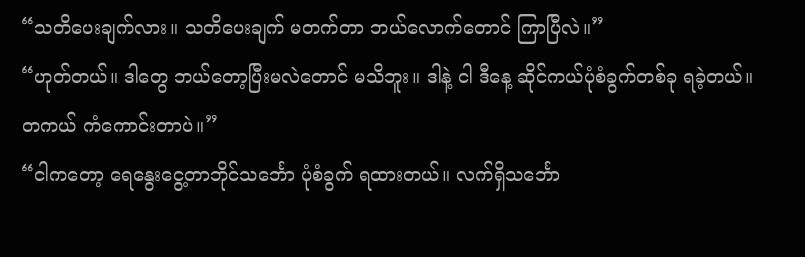“သတိပေးချက်လား။ သတိပေးချက် မတက်တာ ဘယ်လောက်တောင် ကြာပြီလဲ။”
“ဟုတ်တယ်။ ဒါတွေ ဘယ်တော့ပြီးမလဲတောင် မသိဘူး။ ဒါနဲ့ ငါ ဒီနေ့ ဆိုင်ကယ်ပုံစံခွက်တစ်ခု ရခဲ့တယ်။ တကယ် ကံကောင်းတာပဲ။”
“ငါကတော့ ရေနွေးငွေ့တာဘိုင်သင်္ဘော ပုံစံခွက် ရထားတယ်။ လက်ရှိသင်္ဘော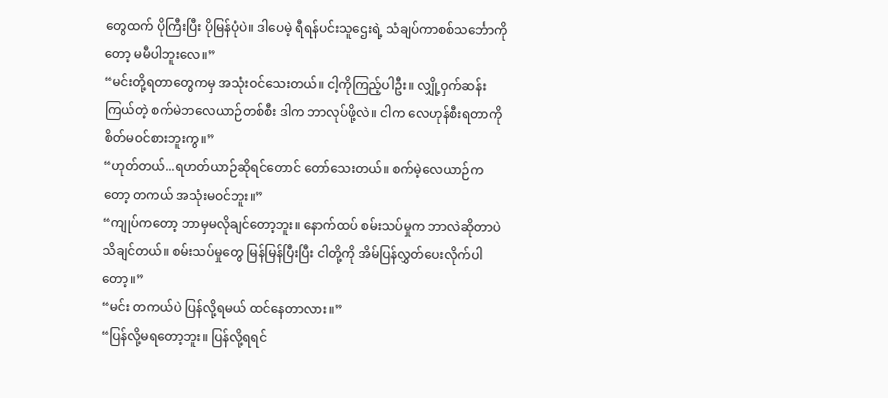တွေထက် ပိုကြီးပြီး ပိုမြန်ပုံပဲ။ ဒါပေမဲ့ ရီရန်ပင်းသူဌေးရဲ့ သံချပ်ကာစစ်သင်္ဘောကိုတော့ မမီပါဘူးလေ။”
“မင်းတို့ရတာတွေကမှ အသုံးဝင်သေးတယ်။ ငါ့ကိုကြည့်ပါဦး။ လျှို့ဝှက်ဆန်းကြယ်တဲ့ စက်မဲဘလေယာဉ်တစ်စီး ဒါက ဘာလုပ်ဖို့လဲ။ ငါက လေဟုန်စီးရတာကို စိတ်မဝင်စားဘူးကွ။”
“ဟုတ်တယ်...ရဟတ်ယာဉ်ဆိုရင်တောင် တော်သေးတယ်။ စက်မဲ့လေယာဉ်ကတော့ တကယ် အသုံးမဝင်ဘူး။”
“ကျုပ်ကတော့ ဘာမှမလိုချင်တော့ဘူး။ နောက်ထပ် စမ်းသပ်မှုက ဘာလဲဆိုတာပဲ သိချင်တယ်။ စမ်းသပ်မှုတွေ မြန်မြန်ပြီးပြီး ငါတို့ကို အိမ်ပြန်လွှတ်ပေးလိုက်ပါတော့။”
“မင်း တကယ်ပဲ ပြန်လို့ရမယ် ထင်နေတာလား။”
“ပြန်လို့မရတော့ဘူး။ ပြန်လို့ရရင်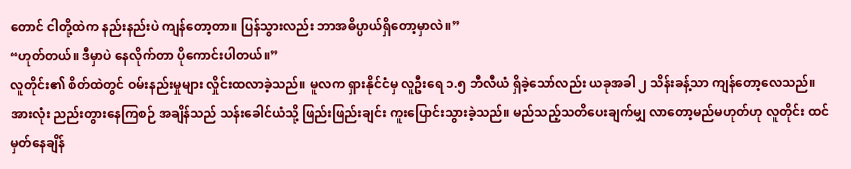တောင် ငါတို့ထဲက နည်းနည်းပဲ ကျန်တော့တာ။ ပြန်သွားလည်း ဘာအဓိပ္ပာယ်ရှိတော့မှာလဲ။”
“ဟုတ်တယ်။ ဒီမှာပဲ နေလိုက်တာ ပိုကောင်းပါတယ်။”
လူတိုင်း၏ စိတ်ထဲတွင် ဝမ်းနည်းမှုများ လှိုင်းထလာခဲ့သည်။ မူလက ရှားနိုင်ငံမှ လူဦးရေ ၁.၅ ဘီလီယံ ရှိခဲ့သော်လည်း ယခုအခါ ၂ သိန်းခန့်သာ ကျန်တော့လေသည်။
အားလုံး ညည်းတွားနေကြစဉ် အချိန်သည် သန်းခေါင်ယံသို့ ဖြည်းဖြည်းချင်း ကူးပြောင်းသွားခဲ့သည်။ မည်သည့်သတိပေးချက်မျှ လာတော့မည်မဟုတ်ဟု လူတိုင်း ထင်မှတ်နေချိန်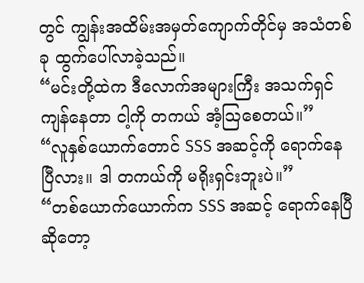တွင် ကျွန်းအထိမ်းအမှတ်ကျောက်တိုင်မှ အသံတစ်ခု ထွက်ပေါ်လာခဲ့သည်။
“မင်းတို့ထဲက ဒီလောက်အများကြီး အသက်ရှင်ကျန်နေတာ ငါ့ကို တကယ် အံ့သြစေတယ်။”
“လူနှစ်ယောက်တောင် SSS အဆင့်ကို ရောက်နေပြီလား။ ဒါ တကယ်ကို မရိုးရှင်းဘူးပဲ။”
“တစ်ယောက်ယောက်က SSS အဆင့် ရောက်နေပြီဆိုတော့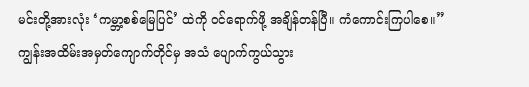မင်းတို့အားလုံး ‘ကမ္ဘာ့စစ်မြေပြင်’ ထဲကို ဝင်ရောက်ဖို့ အချိန်တန်ပြီ။ ကံကောင်းကြပါစေ။”
ကျွန်းအထိမ်းအမှတ်ကျောက်တိုင်မှ အသံ ပျောက်ကွယ်သွား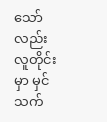သော်လည်း လူတိုင်းမှာ မှင်သက်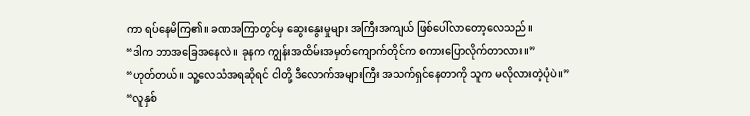ကာ ရပ်နေမိကြ၏။ ခဏအကြာတွင်မှ ဆွေးနွေးမှုများ အကြီးအကျယ် ဖြစ်ပေါ်လာတော့လေသည်။
“ဒါက ဘာအခြေအနေလဲ။ ခုနက ကျွန်းအထိမ်းအမှတ်ကျောက်တိုင်က စကားပြောလိုက်တာလား။”
“ဟုတ်တယ်။ သူ့လေသံအရဆိုရင် ငါတို့ ဒီလောက်အများကြီး အသက်ရှင်နေတာကို သူက မလိုလားတဲ့ပုံပဲ။”
“လူနှစ်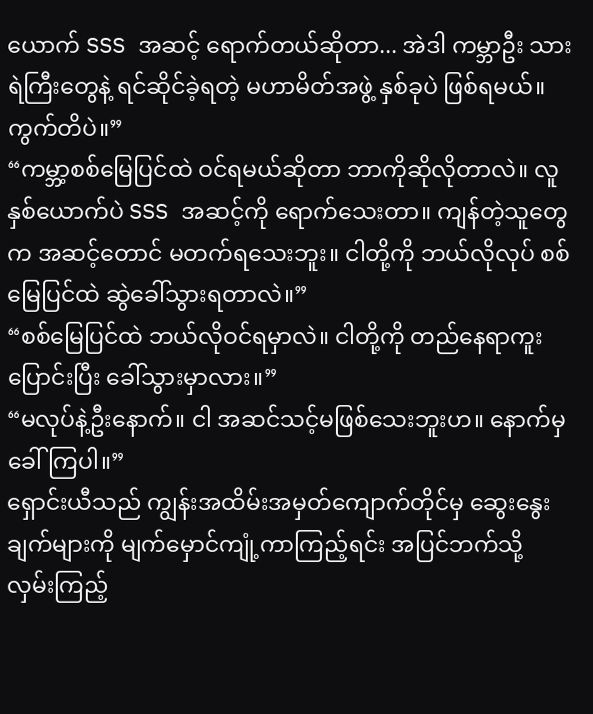ယောက် SSS အဆင့် ရောက်တယ်ဆိုတာ... အဲဒါ ကမ္ဘာဦး သားရဲကြီးတွေနဲ့ ရင်ဆိုင်ခဲ့ရတဲ့ မဟာမိတ်အဖွဲ့ နှစ်ခုပဲ ဖြစ်ရမယ်။ ကွက်တိပဲ။”
“ကမ္ဘာ့စစ်မြေပြင်ထဲ ဝင်ရမယ်ဆိုတာ ဘာကိုဆိုလိုတာလဲ။ လူနှစ်ယောက်ပဲ SSS အဆင့်ကို ရောက်သေးတာ။ ကျန်တဲ့သူတွေက အဆင့်တောင် မတက်ရသေးဘူး။ ငါတို့ကို ဘယ်လိုလုပ် စစ်မြေပြင်ထဲ ဆွဲခေါ်သွားရတာလဲ။”
“စစ်မြေပြင်ထဲ ဘယ်လိုဝင်ရမှာလဲ။ ငါတို့ကို တည်နေရာကူးပြောင်းပြီး ခေါ်သွားမှာလား။”
“မလုပ်နဲ့ဦးနောက်။ ငါ အဆင်သင့်မဖြစ်သေးဘူးဟ။ နောက်မှ ခေါ်ကြပါ။”
ရှောင်းယီသည် ကျွန်းအထိမ်းအမှတ်ကျောက်တိုင်မှ ဆွေးနွေးချက်များကို မျက်မှောင်ကျုံ့ကာကြည့်ရင်း အပြင်ဘက်သို့ လှမ်းကြည့်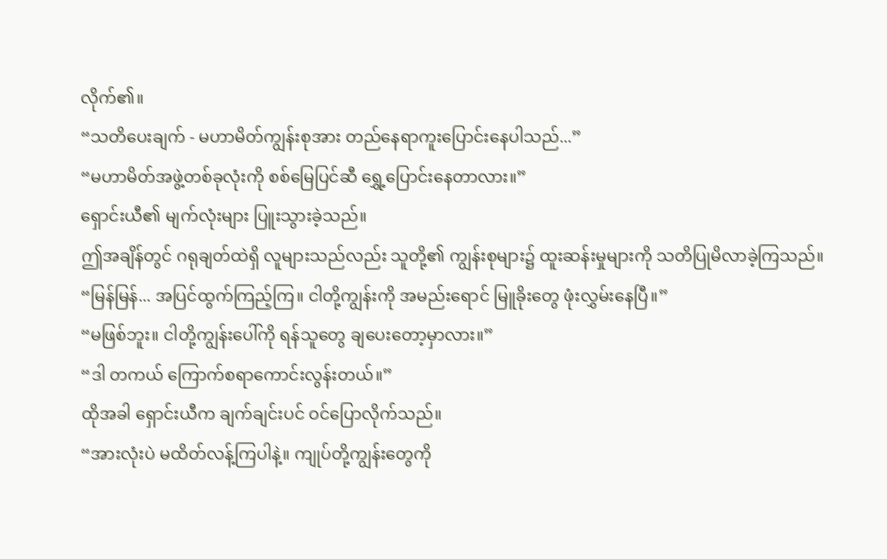လိုက်၏။
“သတိပေးချက် - မဟာမိတ်ကျွန်းစုအား တည်နေရာကူးပြောင်းနေပါသည်...”
“မဟာမိတ်အဖွဲ့တစ်ခုလုံးကို စစ်မြေပြင်ဆီ ရွှေ့ပြောင်းနေတာလား။”
ရှောင်းယီ၏ မျက်လုံးများ ပြူးသွားခဲ့သည်။
ဤအချိန်တွင် ဂရုချတ်ထဲရှိ လူများသည်လည်း သူတို့၏ ကျွန်းစုများ၌ ထူးဆန်းမှုများကို သတိပြုမိလာခဲ့ကြသည်။
“မြန်မြန်... အပြင်ထွက်ကြည့်ကြ။ ငါတို့ကျွန်းကို အမည်းရောင် မြူခိုးတွေ ဖုံးလွှမ်းနေပြီ။”
“မဖြစ်ဘူး။ ငါတို့ကျွန်းပေါ်ကို ရန်သူတွေ ချပေးတော့မှာလား။”
“ဒါ တကယ် ကြောက်စရာကောင်းလွန်းတယ်။”
ထိုအခါ ရှောင်းယီက ချက်ချင်းပင် ဝင်ပြောလိုက်သည်။
“အားလုံးပဲ မထိတ်လန့်ကြပါနဲ့။ ကျုပ်တို့ကျွန်းတွေကို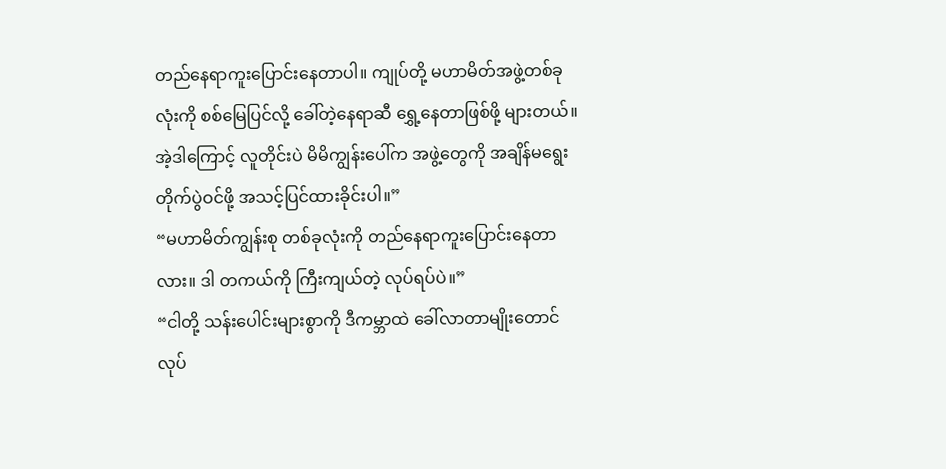တည်နေရာကူးပြောင်းနေတာပါ။ ကျုပ်တို့ မဟာမိတ်အဖွဲ့တစ်ခုလုံးကို စစ်မြေပြင်လို့ ခေါ်တဲ့နေရာဆီ ရွှေ့နေတာဖြစ်ဖို့ များတယ်။ အဲ့ဒါကြောင့် လူတိုင်းပဲ မိမိကျွန်းပေါ်က အဖွဲ့တွေကို အချိန်မရွေး တိုက်ပွဲဝင်ဖို့ အသင့်ပြင်ထားခိုင်းပါ။”
“မဟာမိတ်ကျွန်းစု တစ်ခုလုံးကို တည်နေရာကူးပြောင်းနေတာလား။ ဒါ တကယ်ကို ကြီးကျယ်တဲ့ လုပ်ရပ်ပဲ။”
“ငါတို့ သန်းပေါင်းများစွာကို ဒီကမ္ဘာထဲ ခေါ်လာတာမျိုးတောင် လုပ်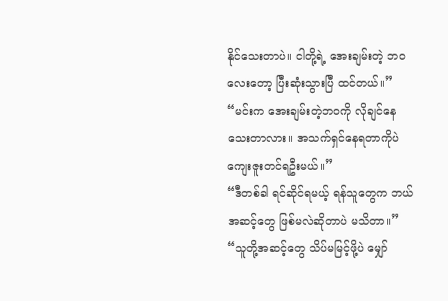နိုင်သေးတာပဲ။ ငါတို့ရဲ့ အေးချမ်းတဲ့ ဘဝလေးတော့ ပြီးဆုံးသွားပြီ ထင်တယ်။”
“မင်းက အေးချမ်းတဲ့ဘဝကို လိုချင်နေသေးတာလား။ အသက်ရှင်နေရတာကိုပဲ ကျေးဇူးတင်ရဦးမယ်။”
“ဒီတစ်ခါ ရင်ဆိုင်ရမယ့် ရန်သူတွေက ဘယ်အဆင့်တွေ ဖြစ်မလဲဆိုတာပဲ မသိတာ။”
“သူတို့အဆင့်တွေ သိပ်မမြင့်ဖို့ပဲ မျှော်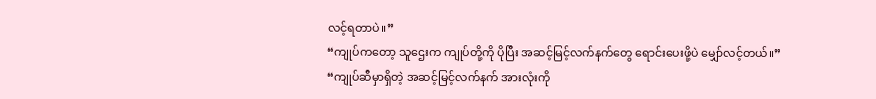လင့်ရတာပဲ။”
“ကျုပ်ကတော့ သူဌေးက ကျုပ်တို့ကို ပိုပြီး အဆင့်မြင့်လက်နက်တွေ ရောင်းပေးဖို့ပဲ မျှော်လင့်တယ်။”
“ကျုပ်ဆီမှာရှိတဲ့ အဆင့်မြင့်လက်နက် အားလုံးကို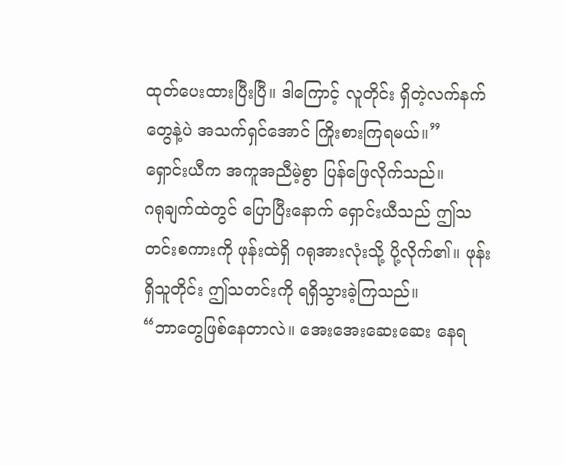ထုတ်ပေးထားပြီးပြီ။ ဒါကြောင့် လူတိုင်း ရှိတဲ့လက်နက်တွေနဲ့ပဲ အသက်ရှင်အောင် ကြိုးစားကြရမယ်။”
ရှောင်းယီက အကူအညီမဲ့စွာ ပြန်ဖြေလိုက်သည်။
ဂရုချက်ထဲတွင် ပြောပြီးနောက် ရှောင်းယီသည် ဤသတင်းစကားကို ဖုန်းထဲရှိ ဂရုအားလုံးသို့ ပို့လိုက်၏။ ဖုန်းရှိသူတိုင်း ဤသတင်းကို ရရှိသွားခဲ့ကြသည်။
“ဘာတွေဖြစ်နေတာလဲ။ အေးအေးဆေးဆေး နေရ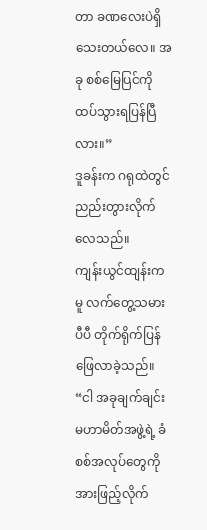တာ ခဏလေးပဲရှိသေးတယ်လေ။ အခု စစ်မြေပြင်ကို ထပ်သွားရပြန်ပြီလား။”
ဒူခန်းက ဂရုထဲတွင် ညည်းတွားလိုက်လေသည်။
ကျန်းယွင်ထျန်းကမူ လက်တွေ့သမားပီပီ တိုက်ရိုက်ပြန်ဖြေလာခဲ့သည်။
“ငါ အခုချက်ချင်း မဟာမိတ်အဖွဲ့ရဲ့ ခံစစ်အလုပ်တွေကို အားဖြည့်လိုက်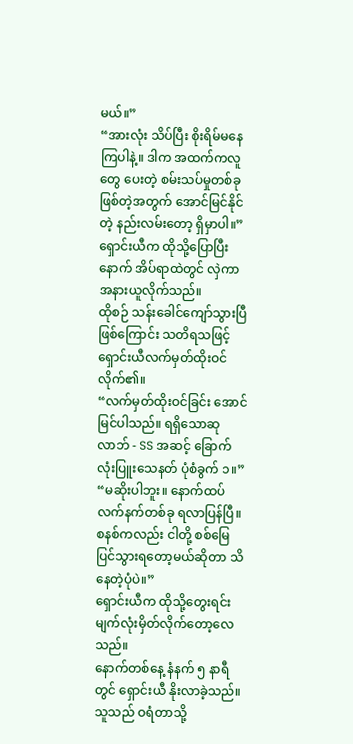မယ်။”
“အားလုံး သိပ်ပြီး စိုးရိမ်မနေကြပါနဲ့။ ဒါက အထက်ကလူတွေ ပေးတဲ့ စမ်းသပ်မှုတစ်ခု ဖြစ်တဲ့အတွက် အောင်မြင်နိုင်တဲ့ နည်းလမ်းတော့ ရှိမှာပါ။”
ရှောင်းယီက ထိုသို့ပြောပြီးနောက် အိပ်ရာထဲတွင် လှဲကာ အနားယူလိုက်သည်။
ထိုစဉ် သန်းခေါင်ကျော်သွားပြီဖြစ်ကြောင်း သတိရသဖြင့် ရှောင်းယီလက်မှတ်ထိုးဝင်လိုက်၏။
“လက်မှတ်ထိုးဝင်ခြင်း အောင်မြင်ပါသည်။ ရရှိသောဆုလာဘ် - SS အဆင့် ခြောက်လုံးပြူးသေနတ် ပုံစံခွက် ၁။”
“မဆိုးပါဘူး။ နောက်ထပ် လက်နက်တစ်ခု ရလာပြန်ပြီ။ စနစ်ကလည်း ငါတို့ စစ်မြေပြင်သွားရတော့မယ်ဆိုတာ သိနေတဲ့ပုံပဲ။”
ရှောင်းယီက ထိုသို့တွေးရင်း မျက်လုံးမှိတ်လိုက်တော့လေသည်။
နောက်တစ်နေ့ နံနက် ၅ နာရီတွင် ရှောင်းယီ နိုးလာခဲ့သည်။ သူသည် ဝရံတာသို့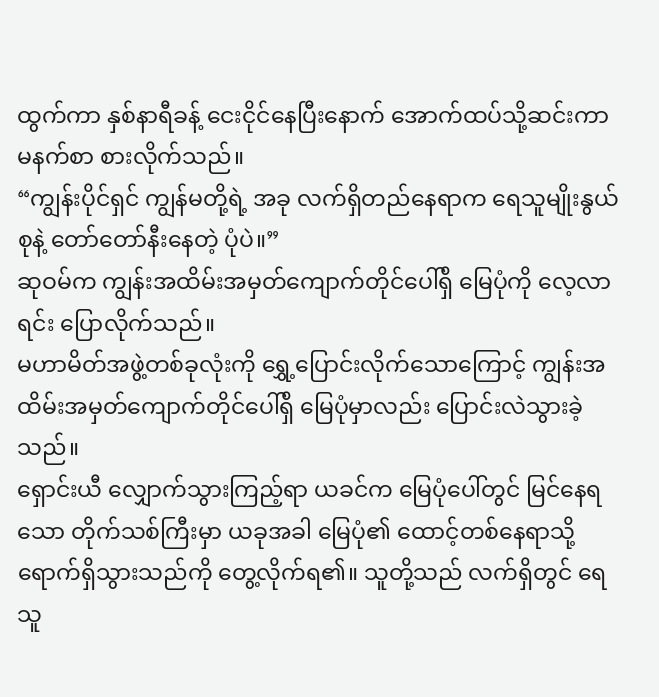ထွက်ကာ နှစ်နာရီခန့် ငေးငိုင်နေပြီးနောက် အောက်ထပ်သို့ဆင်းကာ မနက်စာ စားလိုက်သည်။
“ကျွန်းပိုင်ရှင် ကျွန်မတို့ရဲ့ အခု လက်ရှိတည်နေရာက ရေသူမျိုးနွယ်စုနဲ့ တော်တော်နီးနေတဲ့ ပုံပဲ။”
ဆုဝမ်က ကျွန်းအထိမ်းအမှတ်ကျောက်တိုင်ပေါ်ရှိ မြေပုံကို လေ့လာရင်း ပြောလိုက်သည်။
မဟာမိတ်အဖွဲ့တစ်ခုလုံးကို ရွှေ့ပြောင်းလိုက်သောကြောင့် ကျွန်းအထိမ်းအမှတ်ကျောက်တိုင်ပေါ်ရှိ မြေပုံမှာလည်း ပြောင်းလဲသွားခဲ့သည်။
ရှောင်းယီ လျှောက်သွားကြည့်ရာ ယခင်က မြေပုံပေါ်တွင် မြင်နေရသော တိုက်သစ်ကြီးမှာ ယခုအခါ မြေပုံ၏ ထောင့်တစ်နေရာသို့ ရောက်ရှိသွားသည်ကို တွေ့လိုက်ရ၏။ သူတို့သည် လက်ရှိတွင် ရေသူ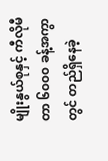မျိုးနွယ်စုနှင့် ကီလိုမီတာ ၆၀၀၀ ခန့်အကွာတွင် တည်ရှိနေခဲ့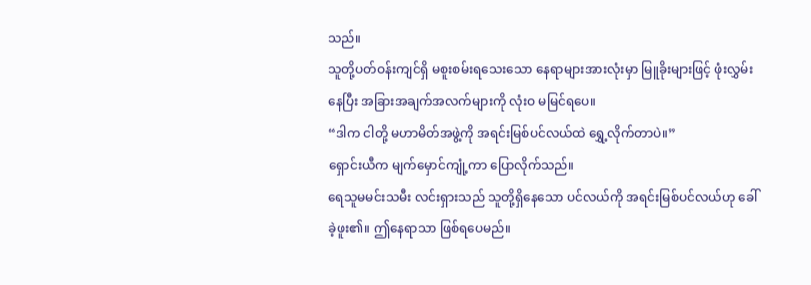သည်။
သူတို့ပတ်ဝန်းကျင်ရှိ မစူးစမ်းရသေးသော နေရာများအားလုံးမှာ မြူခိုးများဖြင့် ဖုံးလွှမ်းနေပြီး အခြားအချက်အလက်များကို လုံးဝ မမြင်ရပေ။
“ဒါက ငါတို့ မဟာမိတ်အဖွဲ့ကို အရင်းမြစ်ပင်လယ်ထဲ ရွှေ့လိုက်တာပဲ။”
ရှောင်းယီက မျက်မှောင်ကျုံ့ကာ ပြောလိုက်သည်။
ရေသူမမင်းသမီး လင်းရှားသည် သူတို့ရှိနေသော ပင်လယ်ကို အရင်းမြစ်ပင်လယ်ဟု ခေါ်ခဲ့ဖူး၏။ ဤနေရာသာ ဖြစ်ရပေမည်။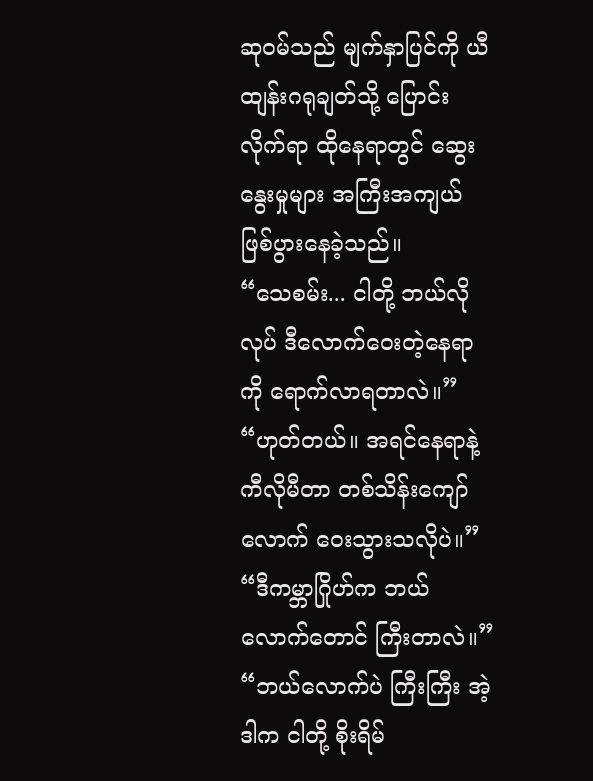ဆုဝမ်သည် မျက်နှာပြင်ကို ယီထျန်းဂရုချတ်သို့ ပြောင်းလိုက်ရာ ထိုနေရာတွင် ဆွေးနွေးမှုများ အကြီးအကျယ် ဖြစ်ပွားနေခဲ့သည်။
“သေစမ်း... ငါတို့ ဘယ်လိုလုပ် ဒီလောက်ဝေးတဲ့နေရာကို ရောက်လာရတာလဲ။”
“ဟုတ်တယ်။ အရင်နေရာနဲ့ ကီလိုမီတာ တစ်သိန်းကျော်လောက် ဝေးသွားသလိုပဲ။”
“ဒီကမ္ဘာဂြိုဟ်က ဘယ်လောက်တောင် ကြီးတာလဲ။”
“ဘယ်လောက်ပဲ ကြီးကြီး အဲ့ဒါက ငါတို့ စိုးရိမ်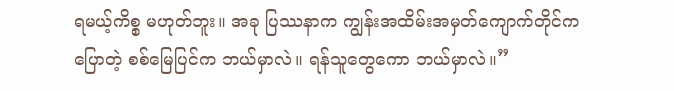ရမယ့်ကိစ္စ မဟုတ်ဘူး။ အခု ပြဿနာက ကျွန်းအထိမ်းအမှတ်ကျောက်တိုင်က ပြောတဲ့ စစ်မြေပြင်က ဘယ်မှာလဲ။ ရန်သူတွေကော ဘယ်မှာလဲ။”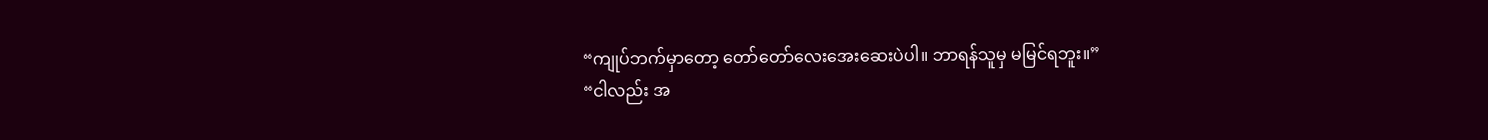“ကျုပ်ဘက်မှာတော့ တော်တော်လေးအေးဆေးပဲပါ။ ဘာရန်သူမှ မမြင်ရဘူး။”
“ငါလည်း အ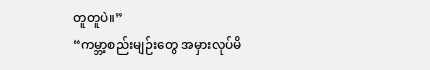တူတူပဲ။”
“ကမ္ဘာ့စည်းမျဉ်းတွေ အမှားလုပ်မိ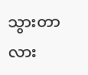သွားတာလား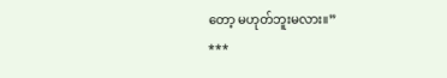တော့ မဟုတ်ဘူးမလား။”
***